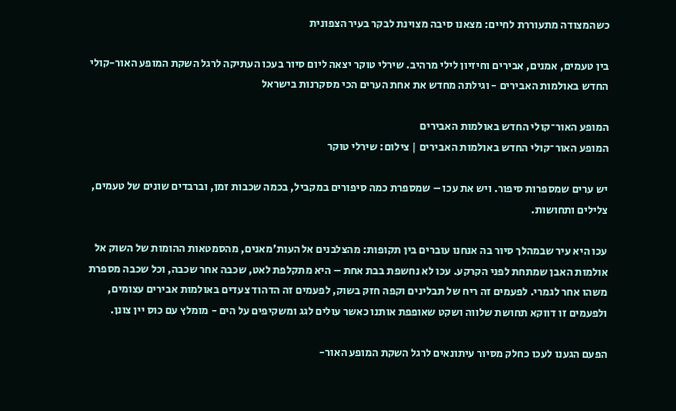כשהמצודה מתעוררת לחיים: מצאנו סיבה מצוינת לבקר בעיר הצפונית

בין טעמים, אמנים, אבירים וחיזיון לילי מרהיב. שירלי טוקר יצאה ליום סיור בעכו העתיקה לרגל השקת המופע האור-קולי החדש באולמות האבירים - וגילתה מחדש את אחת הערים הכי מסקרנות בישראל

המופע האור־קולי החדש באולמות האבירים
המופע האור־קולי החדש באולמות האבירים | צילום: שירלי טוקר

יש ערים שמספרות סיפור. ויש את עכו – שמספרת כמה סיפורים במקביל, בכמה שכבות זמן, וברבדים שונים של טעמים, צלילים ותחושות.

עכו היא עיר שבמהלך סיור בה אנחנו עוברים בין תקופות: מהצלבנים אל העות'מאנים, מהסמטאות ההומות של השוק אל אולמות האבן שמתחת לפני הקרקע. עכו לא נחשפת בבת אחת – היא מתקלפת לאט, שכבה אחר שכבה, וכל שכבה מספרת משהו אחר לגמרי. לפעמים זה ריח של תבלינים וקפה חזק בשוק, לפעמים זה הדהוד צעדים באולמות אבירים עצומים, ולפעמים זו דווקא תחושת שלווה ושקט שאופפת אותנו כאשר עולים לגג ומשקיפים על הים - מומלץ עם כוס יין צונן.

הפעם הגענו לעכו כחלק מסיור עיתונאים לרגל השקת המופע האור-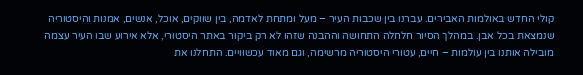קולי החדש באולמות האבירים. עברנו בין שכבות העיר – מעל ומתחת לאדמה, בין שווקים, אוכל, אנשים, אמנות והיסטוריה שנמצאת בכל אבן. במהלך הסיור חלחלה התחושה וההבנה שזהו לא רק ביקור באתר היסטורי, אלא אירוע שבו העיר עצמה מובילה אותנו בין עולמות – חיים, עטורי היסטוריה מרשימה, וגם מאוד עכשוויים. התחלנו את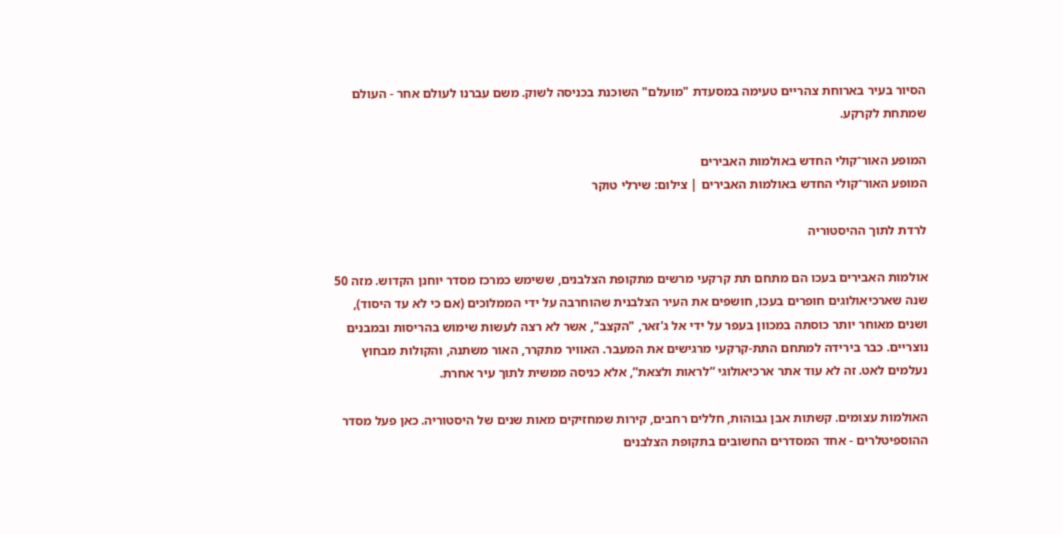הסיור בעיר בארוחת צהריים טעימה במסעדת "מועלם" השוכנת בכניסה לשוק. משם עברנו לעולם אחר - העולם שמתחת לקרקע.

המופע האור־קולי החדש באולמות האבירים
המופע האור־קולי החדש באולמות האבירים | צילום: שירלי טוקר

לרדת לתוך ההיסטוריה

אולמות האבירים בעכו הם מתחם תת קרקעי מרשים מתקופת הצלבנים, ששימש כמרכז מסדר יוחנן הקדוש. מזה 50 שנה שארכיאולוגים חופרים בעכו, חושפים את העיר הצלבנית שהוחרבה על ידי הממלוכים (אם כי לא עד היסוד), ושנים מאוחר יותר כוסתה במכוון בעפר על ידי אל ג'זאר, "הקצב", אשר לא רצה לעשות שימוש בהריסות ובמבנים נוצריים. כבר בירידה למתחם התת-קרקעי מרגישים את המעבר. האוויר מתקרר, האור משתנה, והקולות מבחוץ נעלמים לאט. זה לא עוד אתר ארכיאולוגי “לראות ולצאת”, אלא כניסה ממשית לתוך עיר אחרת.

האולמות עצומים. קשתות אבן גבוהות, חללים רחבים, קירות שמחזיקים מאות שנים של היסטוריה. כאן פעל מסדר ההוספיטלרים - אחד המסדרים החשובים בתקופת הצלבנים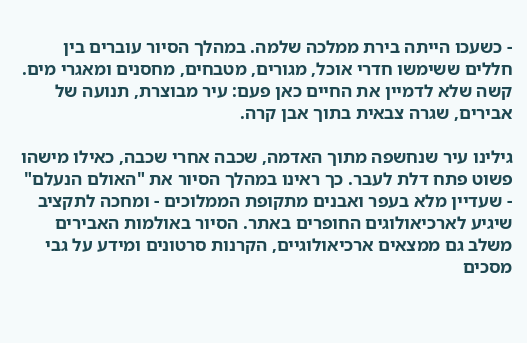- כשעכו הייתה בירת ממלכה שלמה. במהלך הסיור עוברים בין חללים ששימשו חדרי אוכל, מגורים, מטבחים, מחסנים ומאגרי מים. קשה שלא לדמיין את החיים כאן פעם: עיר מבוצרת, תנועה של אבירים, שגרה צבאית בתוך אבן קרה.

גילינו עיר שנחשפה מתוך האדמה, שכבה אחרי שכבה, כאילו מישהו פשוט פתח דלת לעבר. כך ראינו במהלך הסיור את "האולם הנעלם" - שעדיין מלא בעפר ואבנים מתקופת הממלוכים - ומחכה לתקציב שיגיע לארכיאולוגים החופרים באתר. הסיור באולמות האבירים משלב גם ממצאים ארכיאולוגיים, הקרנות סרטונים ומידע על גבי מסכים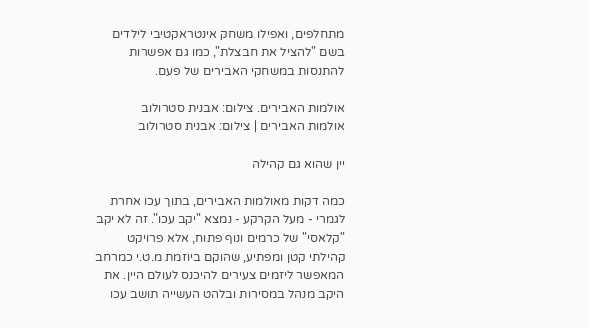מתחלפים, ואפילו משחק אינטראקטיבי לילדים בשם "להציל את חבצלת", כמו גם אפשרות להתנסות במשחקי האבירים של פעם.

אולמות האבירים. צילום: אבנית סטרולוב
אולמות האבירים | צילום: אבנית סטרולוב

יין שהוא גם קהילה

כמה דקות מאולמות האבירים, בתוך עכו אחרת לגמרי - מעל הקרקע - נמצא "יקב עכו". זה לא יקב "קלאסי" של כרמים ונוף פתוח, אלא פרויקט קהילתי קטן ומפתיע, שהוקם ביוזמת מ.ט.י כמרחב המאפשר ליזמים צעירים להיכנס לעולם היין. את היקב מנהל במסירות ובלהט העשייה תושב עכו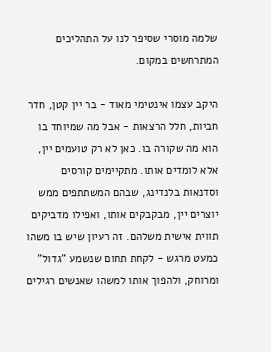שלמה מוסרי שסיפר לנו על התהליכים המתרחשים במקום.

היקב עצמו אינטימי מאוד - בר יין קטן, חדר חביות, חלל הרצאות - אבל מה שמיוחד בו הוא מה שקורה בו. כאן לא רק טועמים יין, אלא לומדים אותו. מתקיימים קורסים וסדנאות בלנדינג, שבהם המשתתפים ממש יוצרים יין, מבקבקים אותו, ואפילו מדביקים תווית אישית משלהם. זה רעיון שיש בו משהו כמעט מרגש - לקחת תחום שנשמע "גדול" ומרוחק, ולהפוך אותו למשהו שאנשים רגילים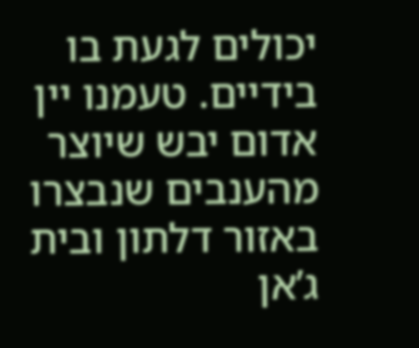יכולים לגעת בו בידיים. טעמנו יין אדום יבש שיוצר מהענבים שנבצרו באזור דלתון ובית ג’אן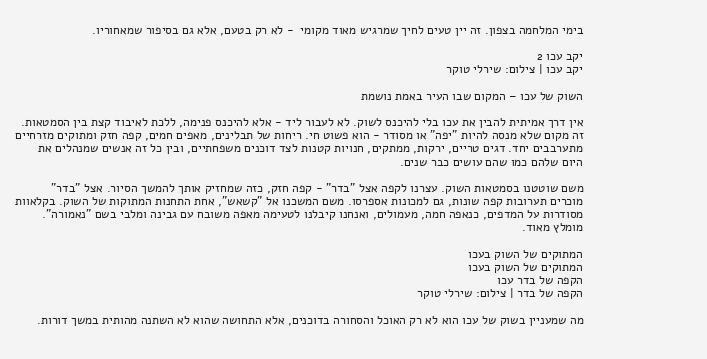בימי המלחמה בצפון. זה יין טעים לחיך שמרגיש מאוד מקומי  - לא רק בטעם, אלא גם בסיפור שמאחוריו.

יקב עכו 2
יקב עכו | צילום: שירלי טוקר

השוק של עכו – המקום שבו העיר באמת נושמת

אין דרך אמיתית להבין את עכו בלי להיכנס לשוק. לא לעבור ליד - אלא להיכנס פנימה, ללכת לאיבוד קצת בין הסמטאות. זה מקום שלא מנסה להיות "יפה" או מסודר - הוא פשוט חי. ריחות של תבלינים, מאפים חמים, קפה חזק ומתוקים מזרחיים מתערבבים יחד. דגים טריים, ירקות, ממתקים, חנויות קטנות לצד דוכנים משפחתיים, ובין כל זה אנשים שמנהלים את היום שלהם כמו שהם עושים כבר שנים.

משם שוטטנו בסמטאות השוק. עצרנו לקפה אצל "בדר" - קפה חזק, כזה שמחזיק אותך להמשך הסיור. אצל "בדר" מוכרים תערובות קפה שונות, גם למכונות אספרסו. משם המשכנו אל "קשאש", אחת התחנות המתוקות של השוק. בקלאוות מסודרות על המדפים, כנאפה חמה, מעמולים, ואנחנו קיבלנו לטעימה מאפה משובח עם גבינה ומלבי בשם "נאמורה". מומלץ מאוד.

המתוקים של השוק בעכו
המתוקים של השוק בעכו
הקפה של בדר עכו
הקפה של בדר | צילום: שירלי טוקר

מה שמעניין בשוק של עכו הוא לא רק האוכל והסחורה בדוכנים, אלא התחושה שהוא לא השתנה מהותית במשך דורות.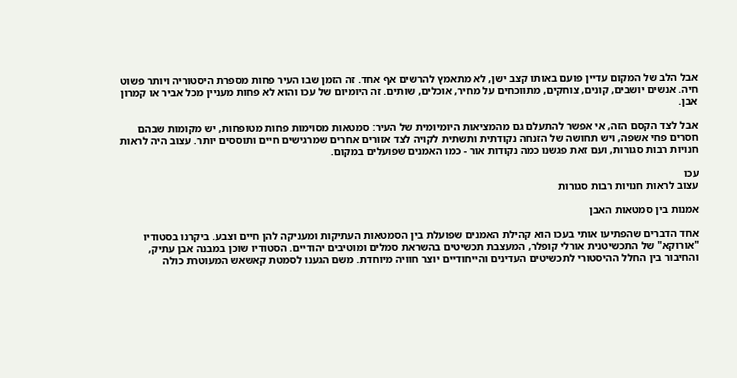אבל הלב של המקום עדיין פועם באותו קצב ישן, לא מתאמץ להרשים אף אחד. זה הזמן שבו העיר פחות מספרת היסטוריה ויותר פשוט חיה. אנשים יושבים, קונים, צוחקים, מתווכחים על מחיר, אוכלים, שותים. זה היומיום של עכו והוא לא פחות מעניין מכל אביר או קמרון אבן.

אבל לצד הקסם הזה, אי אפשר להתעלם גם מהמציאות היומיומית של העיר: סמטאות מסוימות פחות מטופחות, יש מקומות שבהם חסרים פחי אשפה, ויש תחושה של הזנחה נקודתית ותשתית לקויה לצד אזורים אחרים שמרגישים חיים ותוססים יותר. עצוב היה לראות חנויות רבות סגורות, ועם זאת פגשנו כמה נקודות אור - כמו האמנים שפועלים במקום.

עכו
עצוב לראות חנויות רבות סגורות

אמנות בין סמטאות האבן

אחד הדברים שהפתיעו אותי בעכו הוא קהילת האמנים שפועלת בין הסמטאות העתיקות ומעניקה להן חיים וצבע. ביקרנו בסטודיו "אורוקא" של התכשיטנית אורלי קופלר, המעצבת תכשיטים בהשראת סמלים ומוטיבים יהודיים. הסטודיו שוכן במבנה אבן עתיק, והחיבור בין החלל ההיסטורי לתכשיטים העדינים והייחודיים יוצר חוויה מיוחדת. משם הגענו לסמטת קאשאש המעוטרת כולה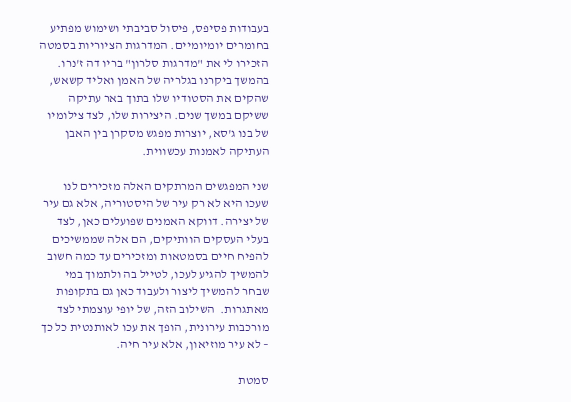בעבודות פסיפס, פיסול סביבתי ושימוש מפתיע בחומרים יומיומיים. המדרגות הציוריות בסמטה הזכירו לי את "מדרגות סלרון" בריו דה ז'נרו. בהמשך ביקרנו בגלריה של האמן ואליד קשאש, שהקים את הסטודיו שלו בתוך באר עתיקה ששיקם במשך שנים. היצירות שלו, לצד צילומיו של בנו ג'סא, יוצרות מפגש מסקרן בין האבן העתיקה לאמנות עכשווית.

שני המפגשים המרתקים האלה מזכירים לנו שעכו היא לא רק עיר של היסטוריה, אלא גם עיר של יצירה. דווקא האמנים שפועלים כאן, לצד בעלי העסקים הוותיקים, הם אלה שממשיכים להפיח חיים בסמטאות ומזכירים עד כמה חשוב להמשיך להגיע לעכו, לטייל בה ולתמוך במי שבחר להמשיך ליצור ולעבוד כאן גם בתקופות מאתגרות.  השילוב הזה, של יופי עוצמתי לצד מורכבות עירונית, הופך את עכו לאותנטית כל כך – לא עיר מוזיאון, אלא עיר חיה.

סמטת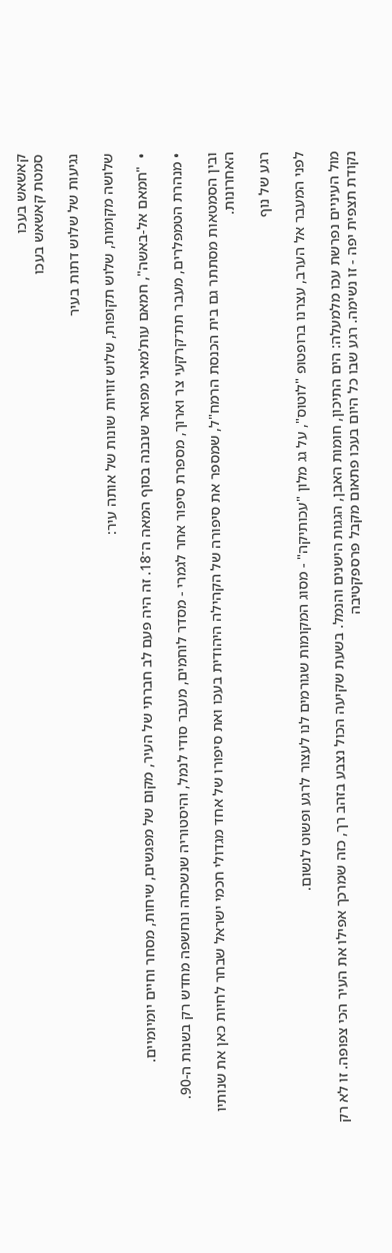קאשאש בעכו
סמטת קאשאש בעכו

נגיעות של שלוש דתות בעיר

שלושה מקומות, שלוש תקופות, שלוש זוויות שונות של אותה עיר:

•  "חמאם אל-באשה", חמאם עות'מאני מפואר שנבנה בסוף המאה ה־18. זה היה פעם לב חברתי של העיר, מקום של מפגשים, שיחות, מסחר וחיים יומיומיים.

• מנהרת הטמפלרים, מעבר תת־קרקעי צר וארוך, מספרת סיפור אחר לגמרי - מסדר לוחמים, מעבר סודי לנמל, והיסטוריה שנשכחה ונחשפה מחדש רק בשנות ה-90.

ובין הסמטאות מסתתר גם בית הכנסת הרמח"ל, שמספר את סיפורה של הקהילה היהודית בעכו ואת סיפורו של אחד מגדולי חכמי ישראל שבחר לחיות כאן את שנותיו האחרונות.

רגע של נוף

לפני המעבר אל הערב, עצרנו ברופטופ "לוטוס", על גג מלון "עכותיקה" - מסוג המקומות שגורמים לנו לעצור לרגע ופשוט לנשום.

מול העיניים נפרשת עכו מלמעלה: הים התיכון, חומות האבן, הגגות הישנים והנמל. בשעת שקיעה הכול נצבע בזהב רך, כזה שמרכך אפילו את העיר הכי צפופה. זו לא רק נקודת תצפית יפה - זו נשימה. רגע שבו כל היום בעכו פתאום מקבל פרספקטיבה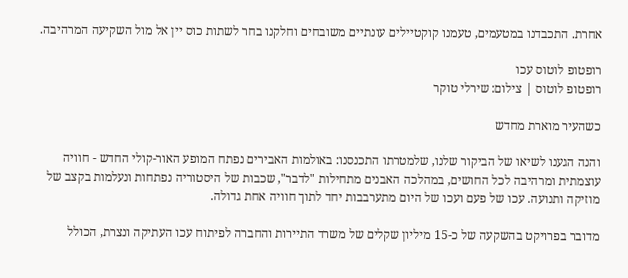אחרת. התכבדנו במטעמים, טעמנו קוקטיילים עונתיים משובחים וחלקנו בחר לשתות כוס יין אל מול השקיעה המרהיבה.

רופטופ לוטוס עכו
רופטופ לוטוס | צילום: שירלי טוקר

כשהעיר מוארת מחדש

והנה הגענו לשיאו של הביקור שלנו, שלמטרתו התכנסנו: באולמות האבירים נפתח המופע האור-קולי החדש - חוויה עוצמתית ומרהיבה לכל החושים, במהלכה האבנים מתחילות "לדבר", שכבות של היסטוריה נפתחות ונעלמות בקצב של מוזיקה ותנועה. עכו של פעם ועכו של היום מתערבבות יחד לתוך חוויה אחת גדולה.

מדובר בפרויקט בהשקעה של כ-15 מיליון שקלים של משרד התיירות והחברה לפיתוח עכו העתיקה ונצרת, הכולל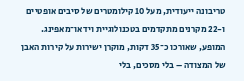טריבונה ייעודית, מעל 10 קילומטרים של סיבים אופטיים ו-22 מקרנים מתקדמים בטכנולוגיית וידאו־מאפינג. המופע, שאורכו כ־35 דקות, מוקרן ישירות על קירות האבן של המצודה – בלי מסכים, בלי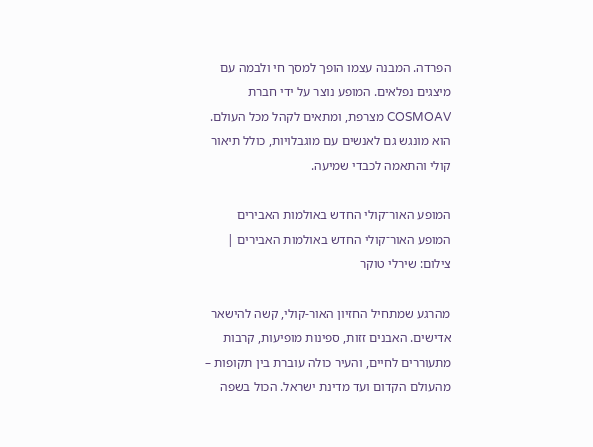הפרדה. המבנה עצמו הופך למסך חי ולבמה עם מיצגים נפלאים. המופע נוצר על ידי חברת COSMOAV מצרפת, ומתאים לקהל מכל העולם. הוא מונגש גם לאנשים עם מוגבלויות, כולל תיאור קולי והתאמה לכבדי שמיעה.

המופע האור־קולי החדש באולמות האבירים
המופע האור־קולי החדש באולמות האבירים | צילום: שירלי טוקר

מהרגע שמתחיל החזיון האור-קולי, קשה להישאר אדישים. האבנים זזות, ספינות מופיעות, קרבות מתעוררים לחיים, והעיר כולה עוברת בין תקופות – מהעולם הקדום ועד מדינת ישראל. הכול בשפה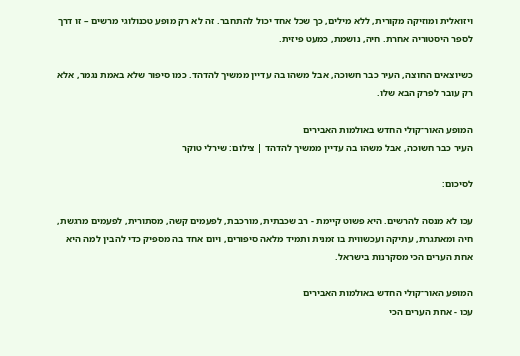ויזואלית ומוזיקה מקורית, ללא מילים, כך שכל אחד יכול להתחבר. זה לא רק מופע טכנולוגי מרשים – זו דרך לספר היסטוריה אחרת. חיה, נושמת, כמעט פיזית.

כשיוצאים החוצה, העיר כבר חשוכה, אבל משהו בה עדיין ממשיך להדהד. כמו סיפור שלא באמת נגמר, אלא רק עובר לפרק הבא שלו.

המופע האור־קולי החדש באולמות האבירים
העיר כבר חשוכה, אבל משהו בה עדיין ממשיך להדהד | צילום: שירלי טוקר

לסיכום:

עכו לא מנסה להרשים. היא פשוט קיימת - רב שכבתית, מורכבת, לפעמים קשה, מסתורית, לפעמים מרגשת, חיה ומאתגרת, עתיקה ועכשווית בו זמנית ותמיד מלאה סיפורים, ויום אחד בה מספיק כדי להבין למה היא אחת הערים הכי מסקרנות בישראל.

המופע האור־קולי החדש באולמות האבירים
עכו - אחת הערים הכי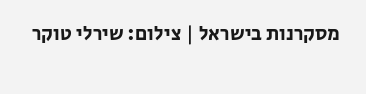מסקרנות בישראל | צילום: שירלי טוקר